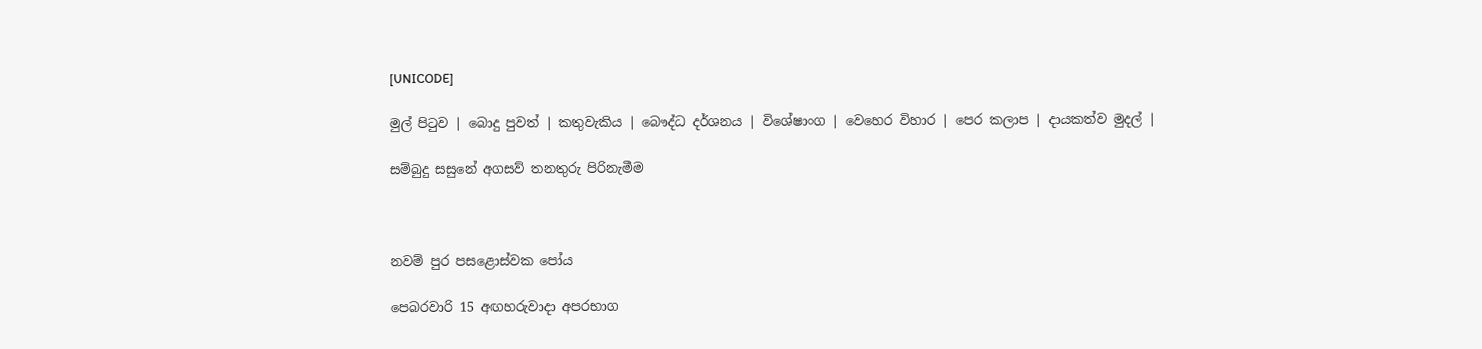[UNICODE]

මුල් පිටුව | බොදු පුවත් | කතුවැකිය | බෞද්ධ දර්ශනය | විශේෂාංග | වෙහෙර විහාර | පෙර කලාප | දායකත්ව මුදල් |

සම්බුදු සසුනේ අගසව් තනතුරු පිරිනැමීම



නවම් පුර පසළොස්වක පෝය

පෙබරවාරි 15 අඟහරුවාදා අපරභාග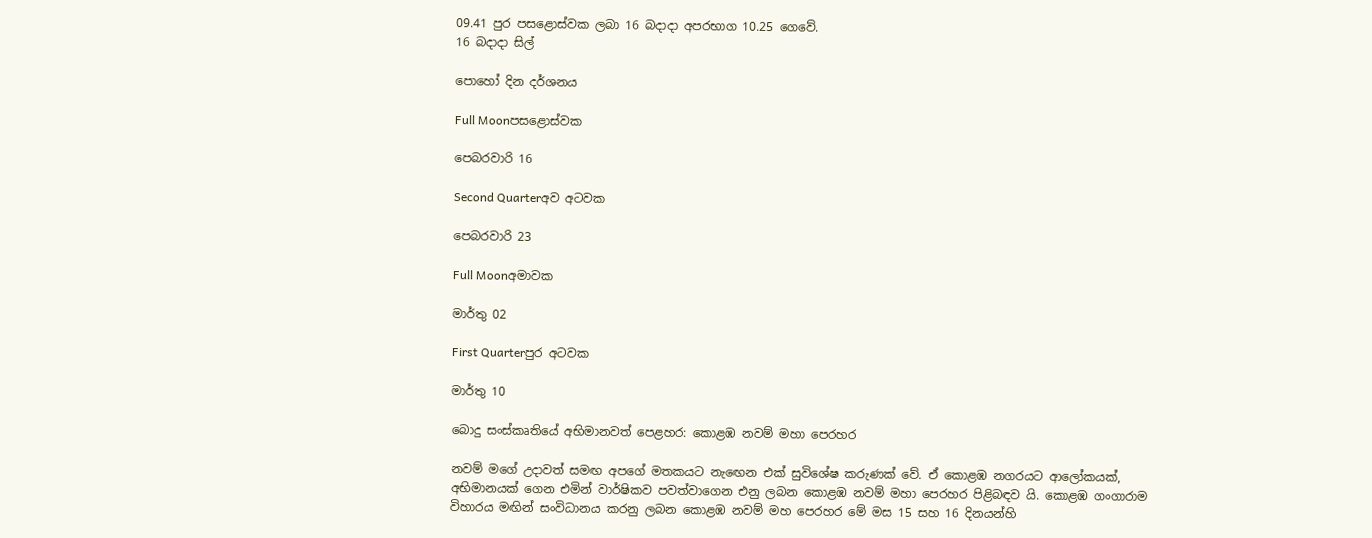09.41 පුර පසළොස්වක ලබා 16 බදාදා අපරභාග 10.25 ගෙවේ.
16 බදාදා සිල්

පොහෝ දින දර්ශනය

Full Moonපසළොස්වක

පෙබරවාරි 16

Second Quarterඅව අටවක

පෙබරවාරි 23

Full Moonඅමාවක

මාර්තු 02

First Quarterපුර අටවක

මාර්තු 10

බොදු සංස්කෘතියේ අභිමානවත් පෙළහර: කොළඹ නවම් මහා පෙරහර

නවම් මගේ උදාවත් සමඟ අපගේ මතකයට නැඟෙන එක් සුවිශේෂ කරුණක් වේ. ඒ කොළඹ නගරයට ආලෝකයක්, අභිමානයක් ගෙන එමින් වාර්ෂිකව පවත්වාගෙන එනු ලබන කොළඹ නවම් මහා පෙරහර පිළිබඳව යි. කොළඹ ගංගාරාම විහාරය මඟින් සංවිධානය කරනු ලබන කොළඹ නවම් මහ පෙරහර මේ මස 15 සහ 16 දිනයන්හි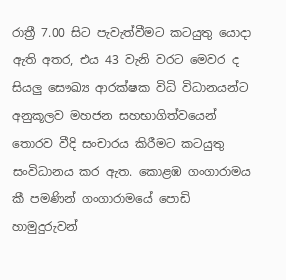රාත්‍රී 7.00 සිට පැවැත්වීමට කටයුතු යොදා ඇති අතර, එය 43 වැනි වරට මෙවර ද සියලු සෞඛ්‍ය ආරක්ෂක විධි විධානයන්ට අනුකූලව මහජන සහභාගිත්වයෙන් තොරව වීදි සංචාරය කිරීමට කටයුතු සංවිධානය කර ඇත. කොළඹ ගංගාරාමය කී පමණින් ගංගාරාමයේ පොඩි හාමුදුරුවන්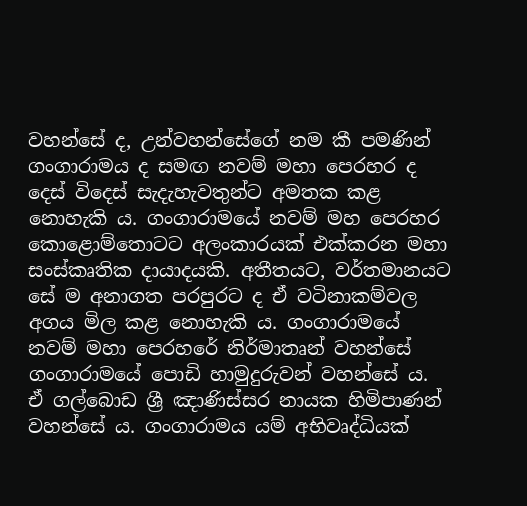වහන්සේ ද, උන්වහන්සේගේ නම කී පමණින් ගංගාරාමය ද සමඟ නවම් මහා පෙරහර ද දෙස් විදෙස් සැදැහැවතුන්ට අමතක කළ නොහැකි ය. ගංගාරාමයේ නවම් මහ පෙරහර කොළොම්තොටට අලංකාරයක් එක්කරන මහා සංස්කෘතික දායාදයකි. අතීතයට, වර්තමානයට සේ ම අනාගත පරපුරට ද ඒ වටිනාකම්වල අගය මිල කළ නොහැකි ය. ගංගාරාමයේ නවම් මහා පෙරහරේ නිර්මාතෘන් වහන්සේ ගංගාරාමයේ පොඩි හාමුදුරුවන් වහන්සේ ය. ඒ ගල්බොඩ ශ්‍රී ඤාණිස්සර නායක හිමිපාණන් වහන්සේ ය. ගංගාරාමය යම් අභිවෘද්ධියක්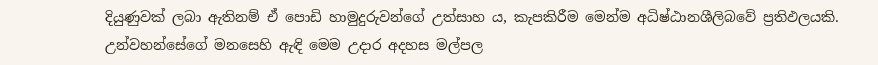දියුණුවක් ලබා ඇතිනම් ඒ පොඩි හාමුදුරුවන්ගේ උත්සාහ ය, කැපකිරීම මෙන්ම අධිෂ්ඨානශීලිබවේ ප්‍රතිඵලයකි. උන්වහන්සේගේ මනසෙහි ඇඳි මෙම උදාර අදහස මල්පල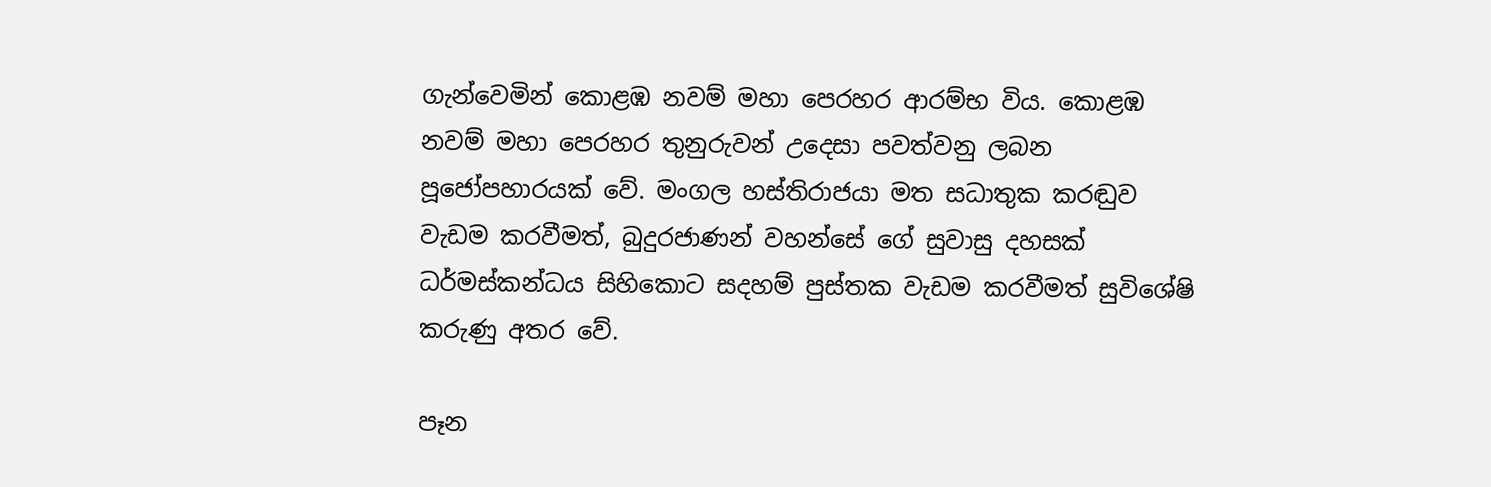ගැන්වෙමින් කොළඹ නවම් මහා පෙරහර ආරම්භ විය. කොළඹ නවම් මහා පෙරහර තුනුරුවන් උදෙසා පවත්වනු ලබන පූජෝපහාරයක් වේ. මංගල හස්තිරාජයා මත සධාතුක කරඬුව වැඩම කරවීමත්, බුදුරජාණන් වහන්සේ ගේ සුවාසු දහසක් ධර්මස්කන්ධය සිහිකොට සදහම් පුස්තක වැඩම කරවීමත් සුවිශේෂි කරුණු අතර වේ.

පෑන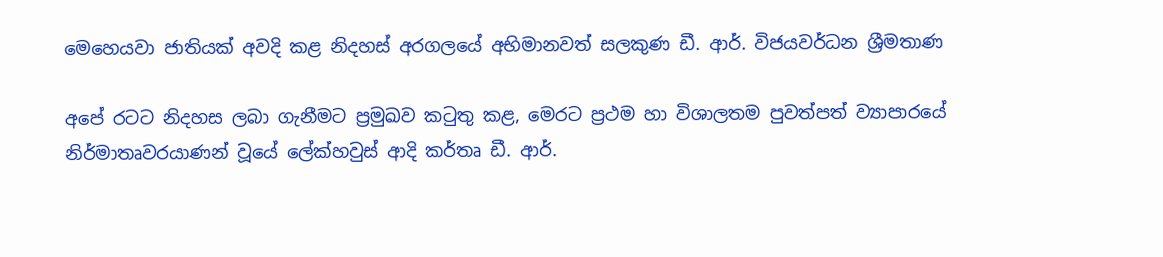මෙහෙයවා ජාතියක් අවදි කළ නිදහස් අරගලයේ අභිමානවත් සලකුණ ඩී. ආර්. විජයවර්ධන ශ්‍රීමතාණ

අපේ රටට නිදහස ලබා ගැනීමට ප්‍රමුඛව කටුතු කළ, මෙරට ප්‍රථම හා විශාලතම පුවත්පත් ව්‍යාපාරයේ නිර්මාතෘවරයාණන් වූයේ ලේක්හවුස් ආදි කර්තෘ ඩී. ආර්.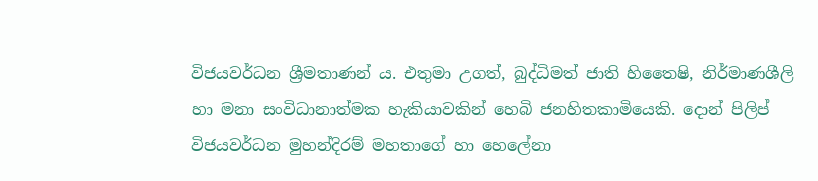විජයවර්ධන ශ්‍රීමතාණන් ය. එතුමා උගත්, බුද්ධිමත් ජාති හිතෛෂි, නිර්මාණශීලි හා මනා සංවිධානාත්මක හැකියාවකින් හෙබි ජනහිතකාමියෙකි. දොන් පිලිප් විජයවර්ධන මුහන්දිරම් මහතාගේ හා හෙලේනා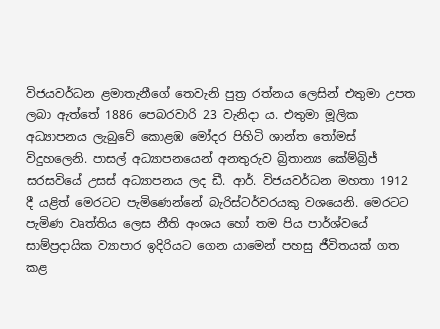විජයවර්ධන ළමාතැනීගේ තෙවැනි පුත්‍ර රත්නය ලෙසින් එතුමා උපත ලබා ඇත්තේ 1886 පෙබරවාරි 23 වැනිදා ය. එතුමා මූලික අධ්‍යාපනය ලැබුවේ කොළඹ මෝදර පිහිටි ශාන්ත තෝමස් විදුහලෙනි. පාසල් අධ්‍යාපනයෙන් අනතුරුව බ්‍රිතාන්‍ය කේම්බ්‍රිජ් සරසවියේ උසස් අධ්‍යාපනය ලද ඩී. ආර්. විජයවර්ධන මහතා 1912 දී යළිත් මෙරටට පැමිණෙන්නේ බැරිස්ටර්වරයකු වශයෙනි. මෙරටට පැමිණ වෘත්තිය ලෙස නීති අංශය හෝ තම පිය පාර්ශ්වයේ සාම්ප්‍රදායික ව්‍යාපාර ඉදිරියට ගෙන යාමෙන් පහසු ජීවිතයක් ගත කළ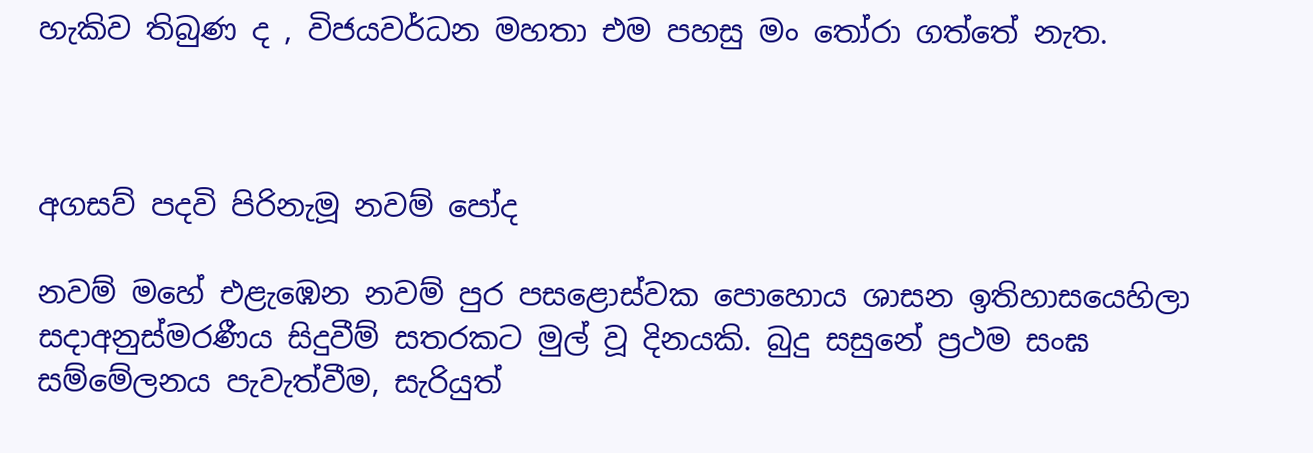හැකිව තිබුණ ද , විජයවර්ධන මහතා එම පහසු මං තෝරා ගත්තේ නැත.



අගසව් පදවි පිරිනැමූ නවම් පෝද

නවම් මහේ එළැඹෙන නවම් පුර පසළොස්වක පොහොය ශාසන ඉතිහාසයෙහිලා සදාඅනුස්මරණීය සිදුවීම් සතරකට මුල් වූ දිනයකි. බුදු සසුනේ ප්‍රථම සංඝ සම්මේලනය පැවැත්වීම, සැරියුත්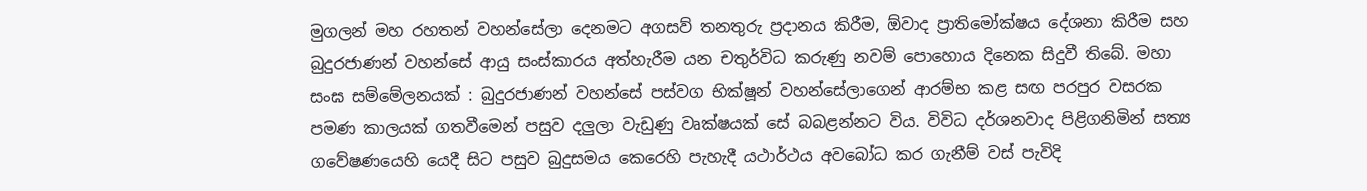මුගලන් මහ රහතන් වහන්සේලා දෙනමට අගසව් තනතුරු ප්‍රදානය කිරීම, ඕවාද ප්‍රාතිමෝක්ෂය දේශනා කිරීම සහ බුදුරජාණන් වහන්සේ ආයු සංස්කාරය අත්හැරීම යන චතුර්විධ කරුණු නවම් පොහොය දිනෙක සිදුවී තිබේ. මහා සංඝ සම්මේලනයක් : බුදුරජාණන් වහන්සේ පස්වග භික්ෂූන් වහන්සේලාගෙන් ආරම්භ කළ සඟ පරපුර වසරක පමණ කාලයක් ගතවීමෙන් පසුව දලුලා වැඩුණු වෘක්ෂයක් සේ බබළන්නට විය. විවිධ දර්ශනවාද පිළිගනිමින් සත්‍ය ගවේෂණයෙහි යෙදී සිට පසුව බුදුසමය කෙරෙහි පැහැදී යථාර්ථය අවබෝධ කර ගැනීම් වස් පැවිදි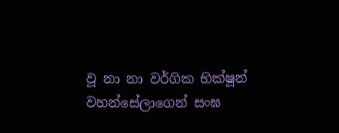වූ නා නා වර්ගික භික්ෂූන් වහන්සේලාගෙන් සංඝ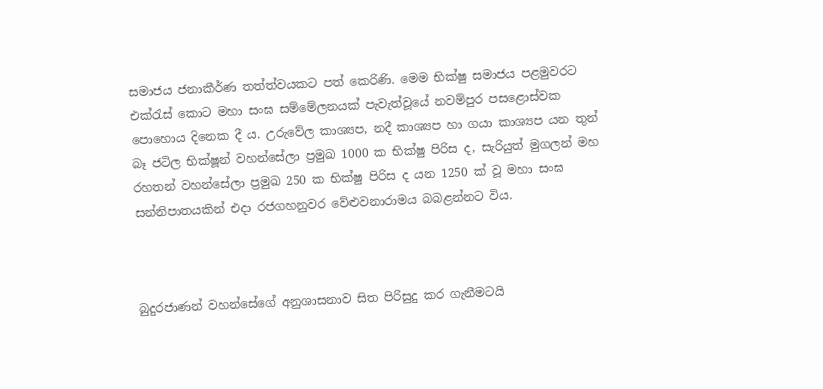සමාජය ජනාකීර්ණ තත්ත්වයකට පත් කෙරිණි. මෙම භික්ෂු සමාජය පළමුවරට එක්රැස් කොට මහා සංඝ සම්මේලනයක් පැවැත්වූයේ නවම්පුර පසළොස්වක පොහොය දිනෙක දී ය. උරුවේල කාශ්‍යප, නදී කාශ්‍යප හා ගයා කාශ්‍යප යන තුන් බෑ ජටිල භික්ෂූන් වහන්සේලා ප්‍රමුඛ 1000 ක භික්ෂු පිරිස ද, සැරියුත් මුගලන් මහ රහතන් වහන්සේලා ප්‍රමුඛ 250 ක භික්ෂු පිරිස ද යන 1250 ක් වූ මහා සංඝ සන්නිපාතයකින් එදා රජගහනුවර වේළුවනාරාමය බබළන්නට විය.



බුදුරජාණන් වහන්සේගේ අනුශාසනාව සිත පිරිසුදු කර ගැනීමටයි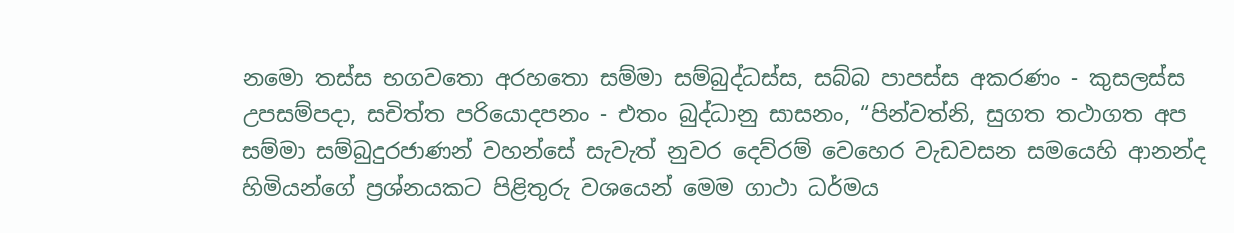නමො තස්ස භගවතො අරහතො සම්මා සම්බුද්ධස්ස, සබ්බ පාපස්ස අකරණං - කුසලස්ස උපසම්පදා, සචිත්ත පරියොදපනං - එතං බුද්ධානු සාසනං, “පින්වත්නි, සුගත තථාගත අප සම්මා සම්බුදුරජාණන් වහන්සේ සැවැත් නුවර දෙව්රම් වෙහෙර වැඩවසන සමයෙහි ආනන්ද හිමියන්ගේ ප්‍රශ්නයකට පිළිතුරු වශයෙන් මෙම ගාථා ධර්මය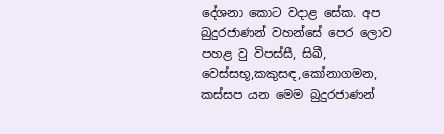දේශනා කොට වදාළ සේක. අප බුදුරජාණන් වහන්සේ පෙර ලොව පහළ වු විපස්සී, සිඛී, වෙස්සභූ,කකුසඳ,කෝනාගමන, කස්සප යන මෙම බුදුරජාණන්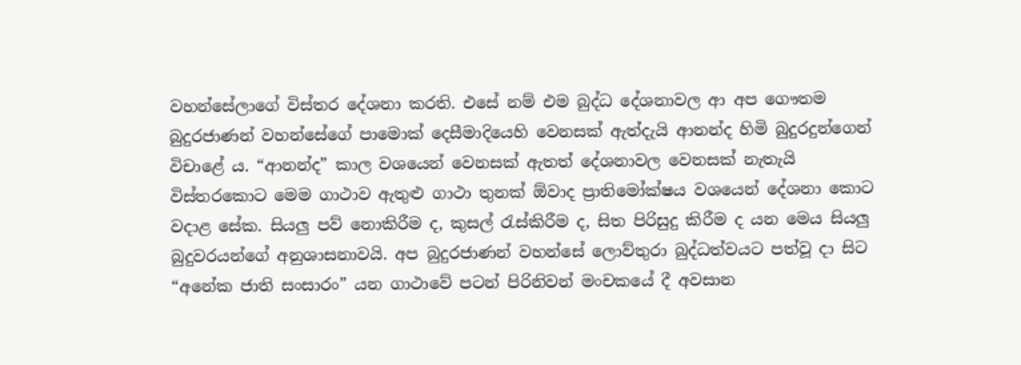වහන්සේලාගේ විස්තර දේශනා කරති. එසේ නම් එම බුද්ධ දේශනාවල ආ අප ගෞතම බුදුරජාණන් වහන්සේගේ පාමොක් දෙසීමාදියෙහි වෙනසක් ඇත්දැයි ආනන්ද හිමි බුදුරදුන්ගෙන් විචාළේ ය. “ආනන්ද” කාල වශයෙන් වෙනසක් ඇතත් දේශනාවල වෙනසක් නැතැයි විස්තරකොට මෙම ගාථාව ඇතුළු ගාථා තුනක් ඕවාද ප්‍රාතිමෝක්ෂය වශයෙන් දේශනා කොට වදාළ සේක. සියලු පව් නොකිරීම ද, කුසල් රැස්කිරීම ද, සිත පිරිසුදු කිරීම ද යන මෙය සියලු බුදුවරයන්ගේ අනුශාසනාවයි. අප බුදුරජාණන් වහන්සේ ලොව්තුරා බුද්ධත්වයට පත්වූ දා සිට “අනේක ජාති සංසාරං” යන ගාථාවේ පටන් පිරිනිවන් මංචකයේ දී අවසාන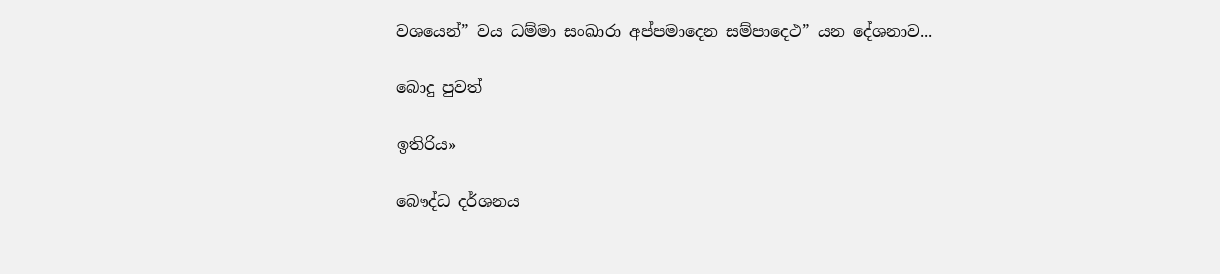වශයෙන්” වය ධම්මා සංඛාරා අප්පමාදෙන සම්පාදෙථ” යන දේශනාව...

බොදු පුවත්

ඉතිරිය»

බෞද්ධ දර්ශනය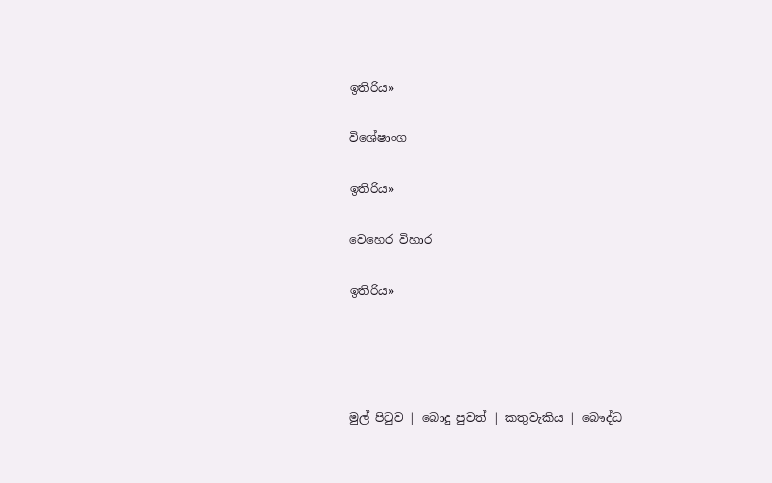ඉතිරිය»

විශේෂාංග

ඉතිරිය»

වෙහෙර විහාර

ඉතිරිය»




මුල් පිටුව | බොදු පුවත් | කතුවැකිය | බෞද්ධ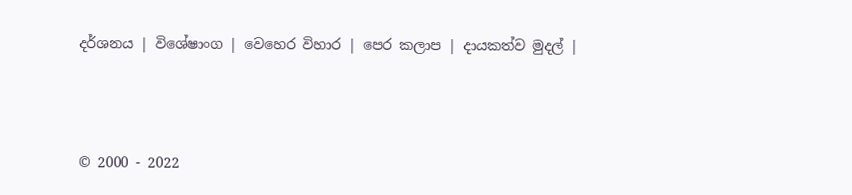දර්ශනය | විශේෂාංග | වෙහෙර විහාර | පෙර කලාප | දායකත්ව මුදල් |



© 2000 - 2022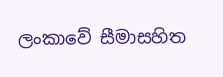ලංකාවේ සීමාසහිත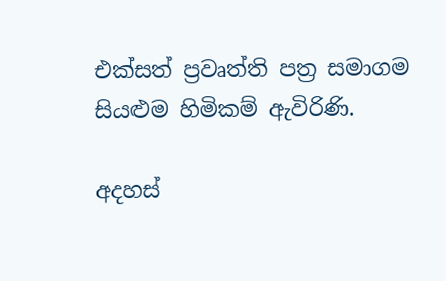එක්සත් ප්‍රවෘත්ති පත්‍ර සමාගම
සියළුම හිමිකම් ඇවිරිණි.

අදහස්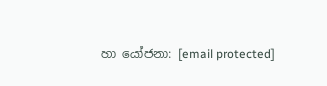හා යෝජනා: [email protected]